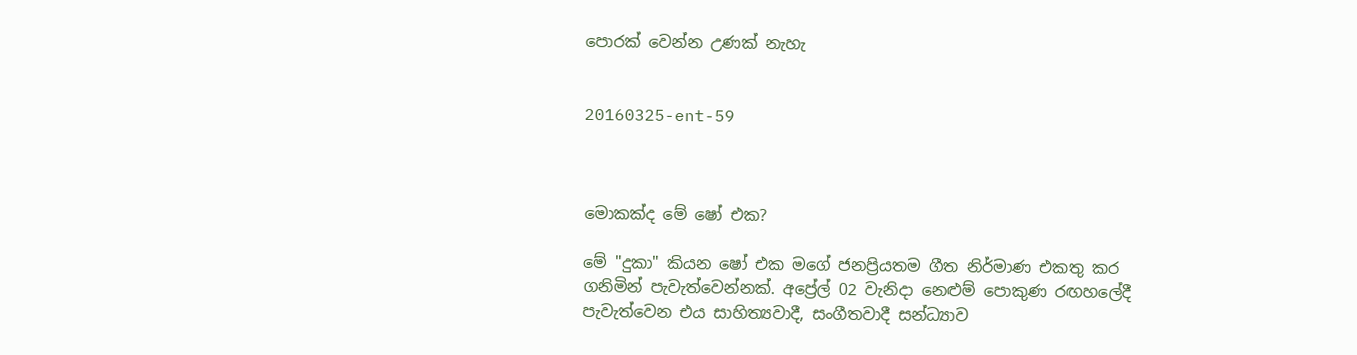පොරක් වෙන්න උණක් නැහැ


20160325-ent-59



මොකක්ද මේ ෂෝ එක?

මේ "දුකා" කියන ෂෝ එක මගේ ජනප්‍රියතම ගීත නිර්මාණ එකතු කර ගනිමින් පැවැත්වෙන්නක්. අප්‍රේල් 02 වැනිදා නෙළුම් පොකුණ රඟහලේදී පැවැත්වෙන එය සාහිත්‍යවාදී, සංගීතවාදී සන්ධ්‍යාව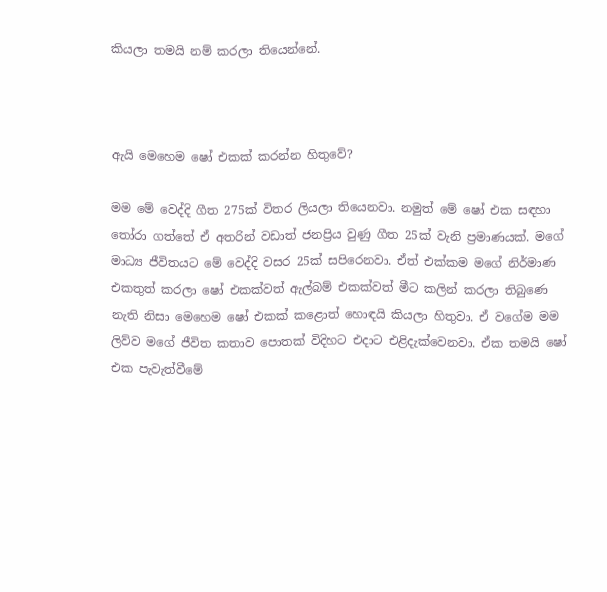කියලා තමයි නම් කරලා තියෙන්නේ.



ඇයි මෙහෙම ෂෝ එකක් කරන්න හිතුවේ?

මම මේ වෙද්දි ගීත 275ක් විතර ලියලා තියෙනවා. නමුත් මේ ෂෝ එක සඳහා තෝරා ගත්තේ ඒ අතරින් වඩාත් ජනප්‍රිය වුණු ගීත 25ක් වැනි ප්‍රමාණයක්. මගේ මාධ්‍ය ජීවිතයට මේ වෙද්දි වසර 25ක් සපිරෙනවා. ඒත් එක්කම මගේ නිර්මාණ එකතුත් කරලා ෂෝ එකක්වත් ඇල්බම් එකක්වත් මීට කලින් කරලා තිබුණෙ නැති නිසා මෙහෙම ෂෝ එකක් කළොත් හොඳයි කියලා හිතුවා. ඒ වගේම මම ලිව්ව මගේ ජීවිත කතාව පොතක් විදිහට එදාට එළිදැක්වෙනවා. ඒක තමයි ෂෝ එක පැවැත්වීමේ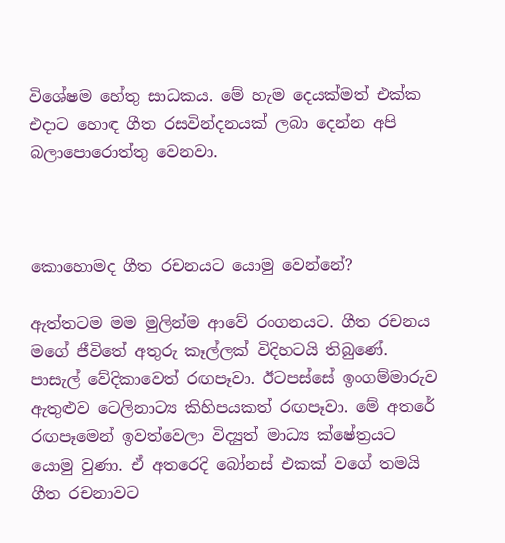විශේෂම හේතු සාධකය. මේ හැම දෙයක්මත් එක්ක එදාට හොඳ ගීත රසවින්දනයක් ලබා දෙන්න අපි බලාපොරොත්තු වෙනවා.



කොහොමද ගීත රචනයට යොමු වෙන්නේ?

ඇත්තටම මම මුලින්ම ආවේ රංගනයට. ගීත රචනය මගේ ජීවිතේ අතුරු කෑල්ලක් විදිහටයි තිබුණේ. පාසැල් වේදිකාවෙත් රඟපෑවා. ඊටපස්සේ ඉංගම්මාරුව ඇතුළුව ටෙලිනාට්‍ය කිහිපයකත් රඟපෑවා. මේ අතරේ රඟපෑමෙන් ඉවත්වෙලා විද්‍යුත් මාධ්‍ය ක්ෂේත්‍රයට යොමු වුණා. ඒ අතරෙදි බෝනස් එකක් වගේ තමයි ගීත රචනාවට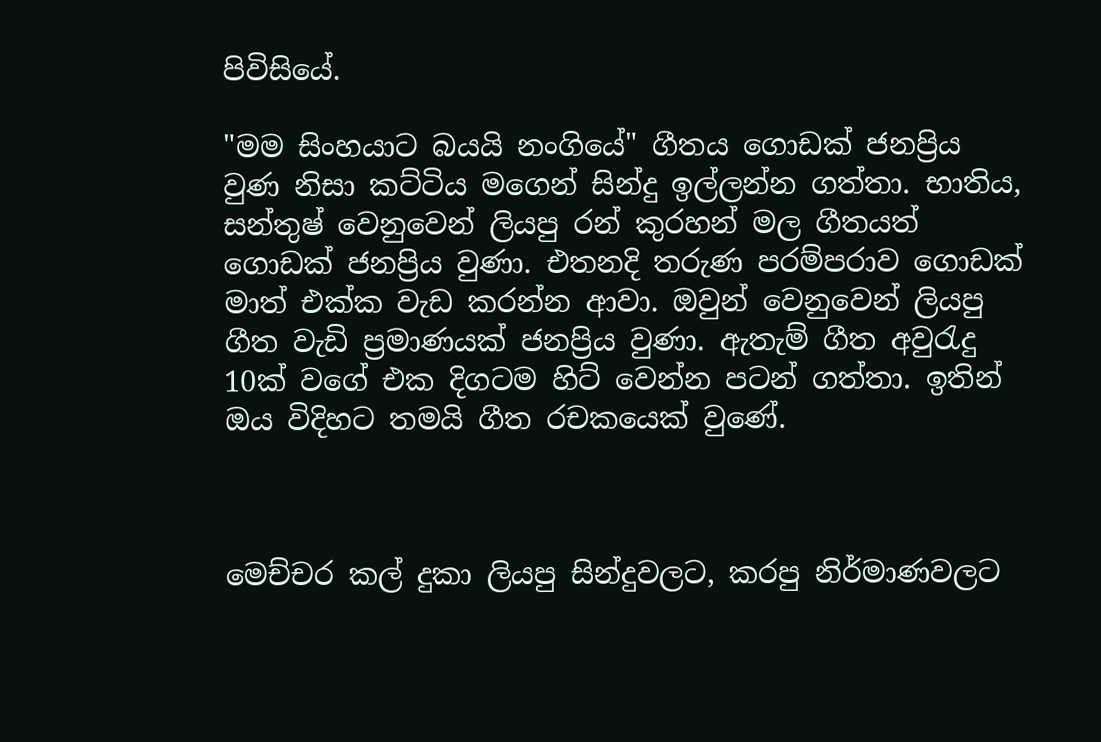පිවිසියේ.

"මම සිංහයාට බයයි නංගියේ" ගීතය ගොඩක් ජනප්‍රිය වුණ නිසා කට්ටිය මගෙන් සින්දු ඉල්ලන්න ගත්තා. භාතිය, සන්තුෂ් වෙනුවෙන් ලියපු රන් කුරහන් මල ගීතයත් ගොඩක් ජනප්‍රිය වුණා. එතනදි තරුණ පරම්පරාව ගොඩක් මාත් එක්ක වැඩ කරන්න ආවා. ඔවුන් වෙනුවෙන් ලියපු ගීත වැඩි ප්‍රමාණයක් ජනප්‍රිය වුණා. ඇතැම් ගීත අවුරැදු 10ක් වගේ එක දිගටම හිට් වෙන්න පටන් ගත්තා. ඉතින් ඔය විදිහට තමයි ගීත රචකයෙක් වුණේ.



මෙච්චර කල් දුකා ලියපු සින්දුවලට, කරපු නිර්මාණවලට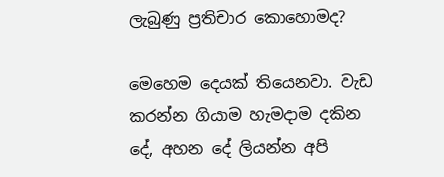ලැබුණු ප්‍රතිචාර කොහොමද?

මෙහෙම දෙයක් තියෙනවා. වැඩ කරන්න ගියාම හැමදාම දකින දේ, අහන දේ ලියන්න අපි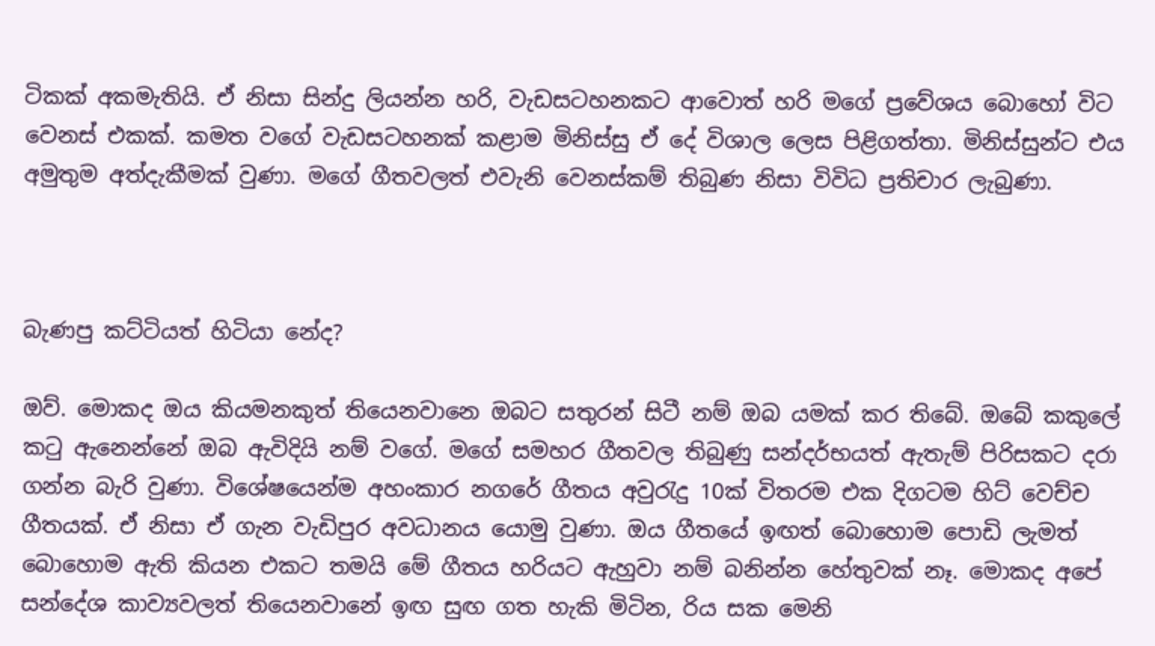ටිකක් අකමැතියි. ඒ නිසා සින්දු ලියන්න හරි, වැඩසටහනකට ආවොත් හරි මගේ ප්‍රවේශය බොහෝ විට වෙනස් එකක්. කමත වගේ වැඩසටහනක් කළාම මිනිස්සු ඒ දේ විශාල ලෙස පිළිගත්තා. මිනිස්සුන්ට එය අමුතුම අත්දැකීමක් වුණා. මගේ ගීතවලත් එවැනි වෙනස්කම් තිබුණ නිසා විවිධ ප්‍රතිචාර ලැබුණා.



බැණපු කට්ටියත් හිටියා නේද?

ඔව්. මොකද ඔය කියමනකුත් තියෙනවානෙ ඔබට සතුරන් සිටී නම් ඔබ යමක් කර තිබේ. ඔබේ කකුලේ කටු ඇනෙන්නේ ඔබ ඇවිදියි නම් වගේ. මගේ සමහර ගීතවල තිබුණු සන්දර්භයත් ඇතැම් පිරිසකට දරා ගන්න බැරි වුණා. විශේෂයෙන්ම අහංකාර නගරේ ගීතය අවුරැදු 10ක් විතරම එක දිගටම හිට් වෙච්ච ගීතයක්. ඒ නිසා ඒ ගැන වැඩිපුර අවධානය යොමු වුණා. ඔය ගීතයේ ඉඟත් බොහොම පොඩි ලැමත් බොහොම ඇති කියන එකට තමයි මේ ගීතය හරියට ඇහුවා නම් බනින්න හේතුවක් නෑ. මොකද අපේ සන්දේශ කාව්‍යවලත් තියෙනවානේ ඉඟ සුඟ ගත හැකි මිටින, රිය සක මෙනි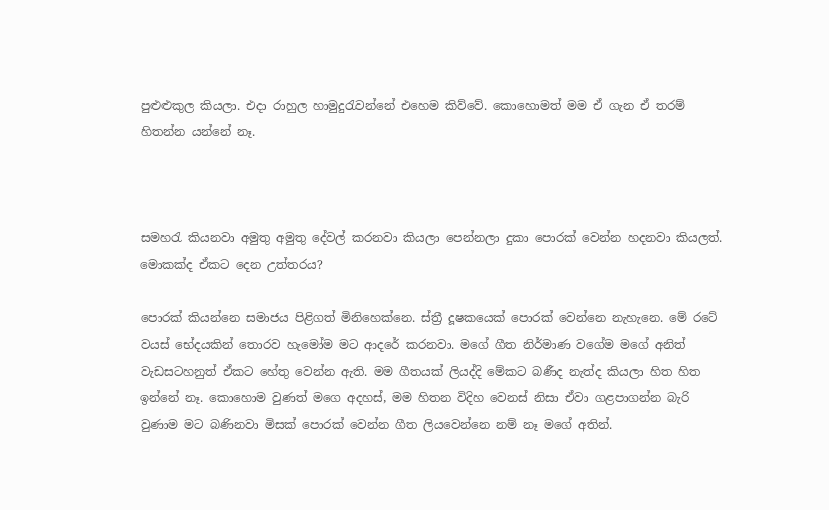පුළුළුකුල කියලා. එදා රාහුල හාමුදුරැවන්නේ එහෙම කිව්වේ. කොහොමත් මම ඒ ගැන ඒ තරම් හිතන්න යන්නේ නෑ.



සමහරැ කියනවා අමුතු අමුතු දේවල් කරනවා කියලා පෙන්නලා දුකා පොරක් වෙන්න හදනවා කියලත්. මොකක්ද ඒකට දෙන උත්තරය?

පොරක් කියන්නෙ සමාජය පිළිගත් මිනිහෙක්නෙ. ස්ත්‍රී දූෂකයෙක් පොරක් වෙන්නෙ නැහැනෙ. මේ රටේ වයස් භේදයකින් තොරව හැමෝම මට ආදරේ කරනවා. මගේ ගීත නිර්මාණ වගේම මගේ අනිත් වැඩසටහනුත් ඒකට හේතු වෙන්න ඇති. මම ගීතයක් ලියද්දි මේකට බණීද නැත්ද කියලා හිත හිත ඉන්නේ නෑ. කොහොම වුණත් මගෙ අදහස්, මම හිතන විදිහ වෙනස් නිසා ඒවා ගළපාගන්න බැරි වුණාම මට බණිනවා මිසක් පොරක් වෙන්න ගීත ලියවෙන්නෙ නම් නෑ මගේ අතින්.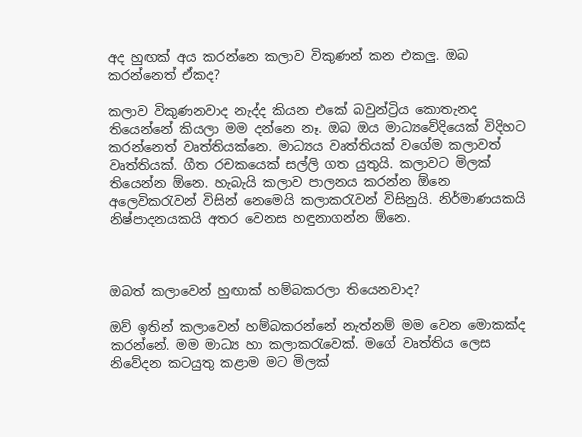අද හුඟක් අය කරන්නෙ කලාව විකුණන් කන එකලු. ඔබ කරන්නෙත් ඒකද?

කලාව විකුණනවාද නැද්ද කියන එකේ බවුන්ට්‍රිය කොතැනද තියෙන්නේ කියලා මම දන්නෙ නෑ. ඔබ ඔය මාධ්‍යවේදියෙක් විදිහට කරන්නෙත් වෘත්තියක්නෙ. මාධ්‍යය වෘත්තියක් වගේම කලාවත් වෘත්තියක්. ගීත රචකයෙක් සල්ලි ගත යුතුයි. කලාවට මිලක් තියෙන්න ඕනෙ. හැබැයි කලාව පාලනය කරන්න ඕනෙ අලෙවිකරැවන් විසින් නෙමෙයි කලාකරැවන් විසිනුයි. නිර්මාණයකයි නිෂ්පාදනයකයි අතර වෙනස හඳුනාගන්න ඕනෙ.



ඔබත් කලාවෙන් හුඟාක් හම්බකරලා තියෙනවාද?

ඔව් ඉතින් කලාවෙන් හම්බකරන්නේ නැත්නම් මම වෙන මොකක්ද කරන්නේ. මම මාධ්‍ය හා කලාකරැවෙක්. මගේ වෘත්තිය ලෙස නිවේදන කටයුතු කළාම මට මිලක්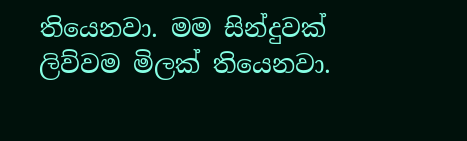තියෙනවා. මම සින්දුවක් ලිව්වම මිලක් තියෙනවා.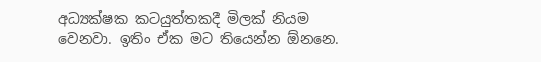අධ්‍යක්ෂක කටයුත්තකදී මිලක් නියම වෙනවා. ඉතිං ඒක මට තියෙන්න ඕනනෙ.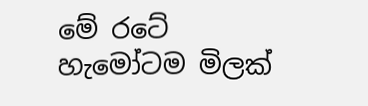මේ රටේ හැමෝටම මිලක්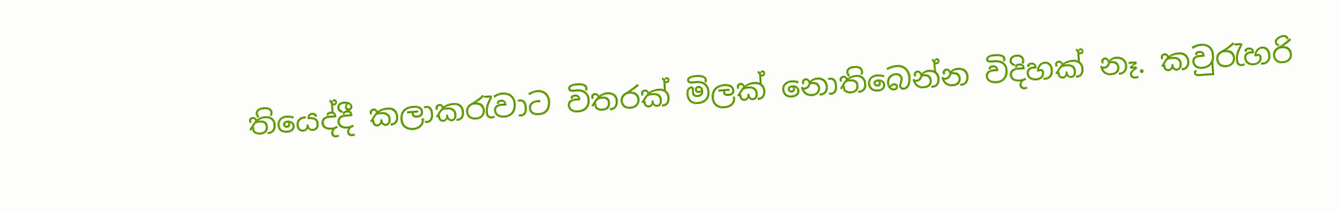තියෙද්දී කලාකරැවාට විතරක් මිලක් නොතිබෙන්න විදිහක් නෑ. කවුරැහරි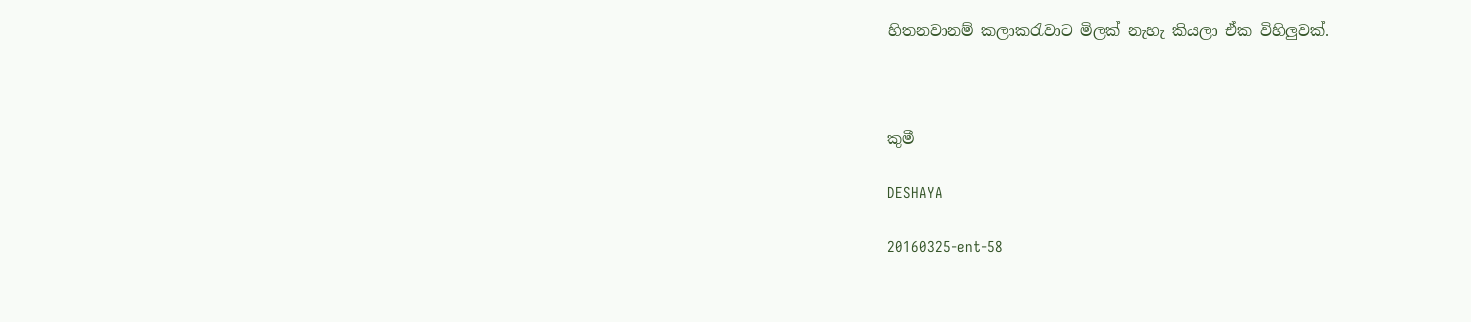හිතනවානම් කලාකරැවාට මිලක් නැහැ කියලා ඒක විහිලුවක්.



කුමී

DESHAYA

20160325-ent-58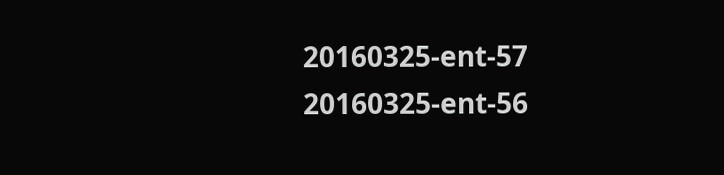20160325-ent-57
20160325-ent-56